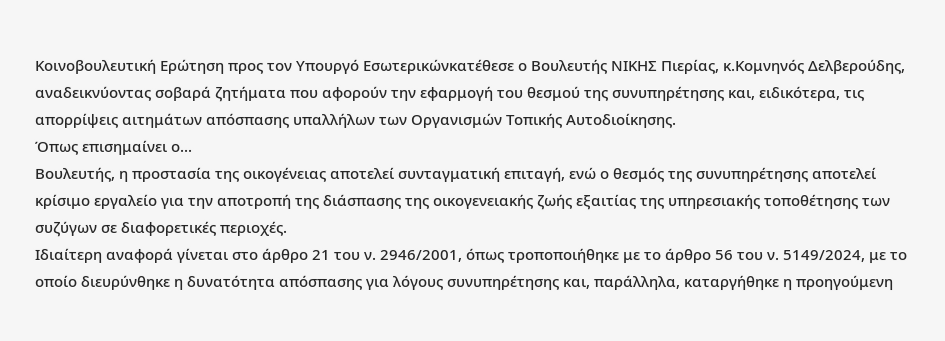Κοινοβουλευτική Ερώτηση προς τον Υπουργό Εσωτερικώνκατέθεσε ο Βουλευτής ΝΙΚΗΣ Πιερίας, κ.Κομνηνός Δελβερούδης, αναδεικνύοντας σοβαρά ζητήματα που αφορούν την εφαρμογή του θεσμού της συνυπηρέτησης και, ειδικότερα, τις απορρίψεις αιτημάτων απόσπασης υπαλλήλων των Οργανισμών Τοπικής Αυτοδιοίκησης.
Όπως επισημαίνει ο...
Βουλευτής, η προστασία της οικογένειας αποτελεί συνταγματική επιταγή, ενώ ο θεσμός της συνυπηρέτησης αποτελεί κρίσιμο εργαλείο για την αποτροπή της διάσπασης της οικογενειακής ζωής εξαιτίας της υπηρεσιακής τοποθέτησης των συζύγων σε διαφορετικές περιοχές.
Ιδιαίτερη αναφορά γίνεται στο άρθρο 21 του ν. 2946/2001, όπως τροποποιήθηκε με το άρθρο 56 του ν. 5149/2024, με το οποίο διευρύνθηκε η δυνατότητα απόσπασης για λόγους συνυπηρέτησης και, παράλληλα, καταργήθηκε η προηγούμενη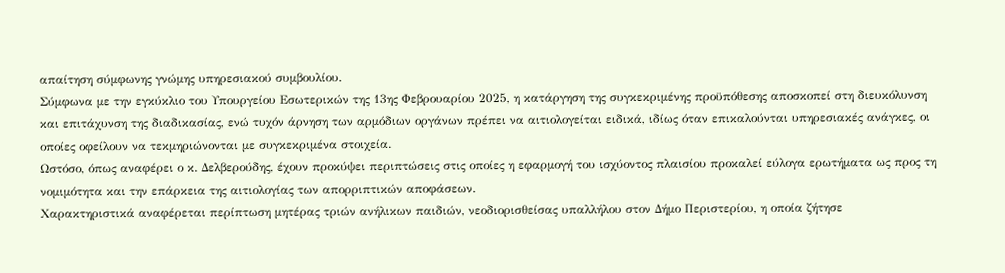απαίτηση σύμφωνης γνώμης υπηρεσιακού συμβουλίου.
Σύμφωνα με την εγκύκλιο του Υπουργείου Εσωτερικών της 13ης Φεβρουαρίου 2025, η κατάργηση της συγκεκριμένης προϋπόθεσης αποσκοπεί στη διευκόλυνση και επιτάχυνση της διαδικασίας, ενώ τυχόν άρνηση των αρμόδιων οργάνων πρέπει να αιτιολογείται ειδικά, ιδίως όταν επικαλούνται υπηρεσιακές ανάγκες, οι οποίες οφείλουν να τεκμηριώνονται με συγκεκριμένα στοιχεία.
Ωστόσο, όπως αναφέρει ο κ. Δελβερούδης, έχουν προκύψει περιπτώσεις στις οποίες η εφαρμογή του ισχύοντος πλαισίου προκαλεί εύλογα ερωτήματα ως προς τη νομιμότητα και την επάρκεια της αιτιολογίας των απορριπτικών αποφάσεων.
Χαρακτηριστικά αναφέρεται περίπτωση μητέρας τριών ανήλικων παιδιών, νεοδιορισθείσας υπαλλήλου στον Δήμο Περιστερίου, η οποία ζήτησε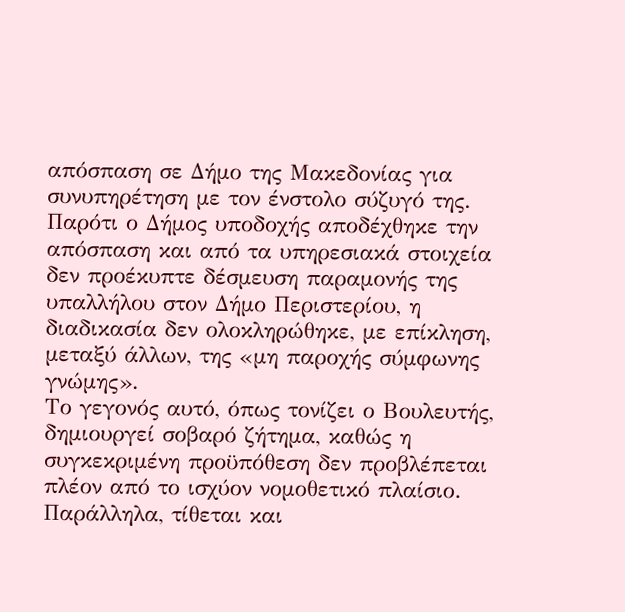απόσπαση σε Δήμο της Μακεδονίας για συνυπηρέτηση με τον ένστολο σύζυγό της. Παρότι ο Δήμος υποδοχής αποδέχθηκε την απόσπαση και από τα υπηρεσιακά στοιχεία δεν προέκυπτε δέσμευση παραμονής της υπαλλήλου στον Δήμο Περιστερίου, η διαδικασία δεν ολοκληρώθηκε, με επίκληση, μεταξύ άλλων, της «μη παροχής σύμφωνης γνώμης».
Το γεγονός αυτό, όπως τονίζει ο Βουλευτής, δημιουργεί σοβαρό ζήτημα, καθώς η συγκεκριμένη προϋπόθεση δεν προβλέπεται πλέον από το ισχύον νομοθετικό πλαίσιο.
Παράλληλα, τίθεται και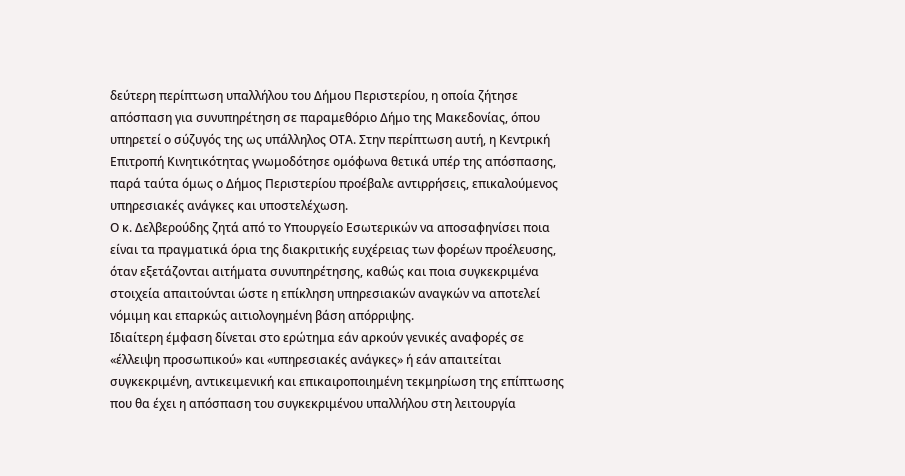δεύτερη περίπτωση υπαλλήλου του Δήμου Περιστερίου, η οποία ζήτησε απόσπαση για συνυπηρέτηση σε παραμεθόριο Δήμο της Μακεδονίας, όπου υπηρετεί ο σύζυγός της ως υπάλληλος ΟΤΑ. Στην περίπτωση αυτή, η Κεντρική Επιτροπή Κινητικότητας γνωμοδότησε ομόφωνα θετικά υπέρ της απόσπασης, παρά ταύτα όμως ο Δήμος Περιστερίου προέβαλε αντιρρήσεις, επικαλούμενος υπηρεσιακές ανάγκες και υποστελέχωση.
Ο κ. Δελβερούδης ζητά από το Υπουργείο Εσωτερικών να αποσαφηνίσει ποια είναι τα πραγματικά όρια της διακριτικής ευχέρειας των φορέων προέλευσης, όταν εξετάζονται αιτήματα συνυπηρέτησης, καθώς και ποια συγκεκριμένα στοιχεία απαιτούνται ώστε η επίκληση υπηρεσιακών αναγκών να αποτελεί νόμιμη και επαρκώς αιτιολογημένη βάση απόρριψης.
Ιδιαίτερη έμφαση δίνεται στο ερώτημα εάν αρκούν γενικές αναφορές σε «έλλειψη προσωπικού» και «υπηρεσιακές ανάγκες» ή εάν απαιτείται συγκεκριμένη, αντικειμενική και επικαιροποιημένη τεκμηρίωση της επίπτωσης που θα έχει η απόσπαση του συγκεκριμένου υπαλλήλου στη λειτουργία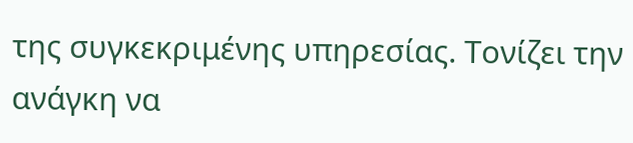της συγκεκριμένης υπηρεσίας. Τονίζει την ανάγκη να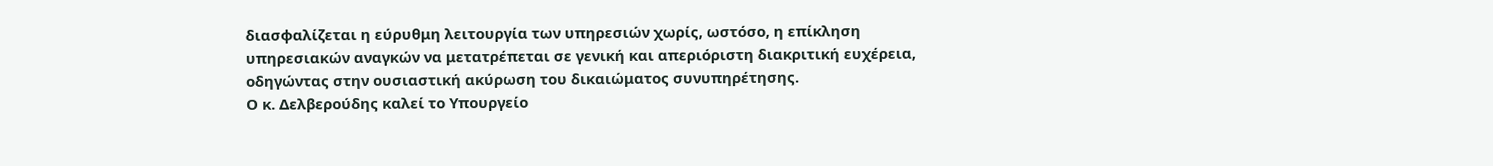διασφαλίζεται η εύρυθμη λειτουργία των υπηρεσιών χωρίς, ωστόσο, η επίκληση υπηρεσιακών αναγκών να μετατρέπεται σε γενική και απεριόριστη διακριτική ευχέρεια, οδηγώντας στην ουσιαστική ακύρωση του δικαιώματος συνυπηρέτησης.
Ο κ. Δελβερούδης καλεί το Υπουργείο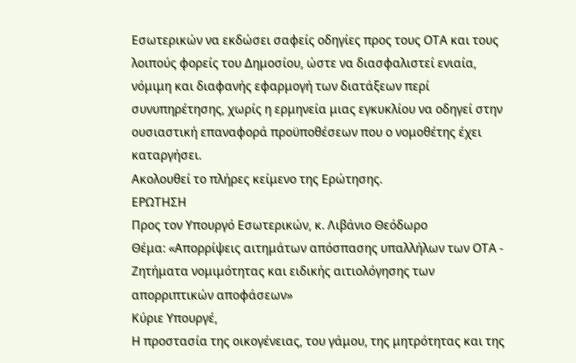Εσωτερικών να εκδώσει σαφείς οδηγίες προς τους ΟΤΑ και τους λοιπούς φορείς του Δημοσίου, ώστε να διασφαλιστεί ενιαία, νόμιμη και διαφανής εφαρμογή των διατάξεων περί συνυπηρέτησης, χωρίς η ερμηνεία μιας εγκυκλίου να οδηγεί στην ουσιαστική επαναφορά προϋποθέσεων που ο νομοθέτης έχει καταργήσει.
Ακολουθεί το πλήρες κείμενο της Ερώτησης.
ΕΡΩΤΗΣΗ
Προς τον Υπουργό Εσωτερικών, κ. Λιβάνιο Θεόδωρο
Θέμα: «Απορρίψεις αιτημάτων απόσπασης υπαλλήλων των ΟΤΑ - Ζητήματα νομιμότητας και ειδικής αιτιολόγησης των απορριπτικών αποφάσεων»
Κύριε Υπουργέ,
Η προστασία της οικογένειας, του γάμου, της μητρότητας και της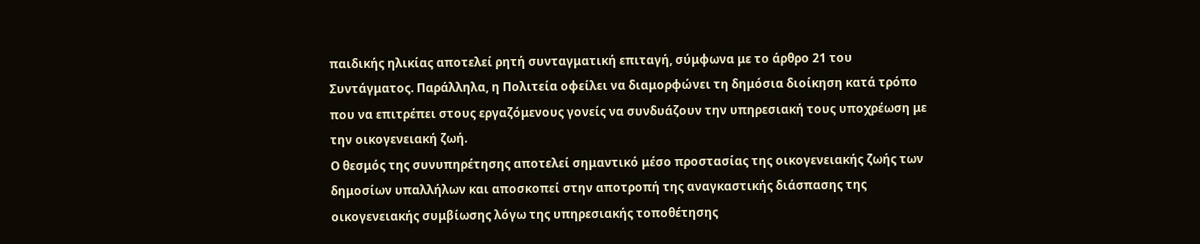παιδικής ηλικίας αποτελεί ρητή συνταγματική επιταγή, σύμφωνα με το άρθρο 21 του Συντάγματος. Παράλληλα, η Πολιτεία οφείλει να διαμορφώνει τη δημόσια διοίκηση κατά τρόπο που να επιτρέπει στους εργαζόμενους γονείς να συνδυάζουν την υπηρεσιακή τους υποχρέωση με την οικογενειακή ζωή.
Ο θεσμός της συνυπηρέτησης αποτελεί σημαντικό μέσο προστασίας της οικογενειακής ζωής των δημοσίων υπαλλήλων και αποσκοπεί στην αποτροπή της αναγκαστικής διάσπασης της οικογενειακής συμβίωσης λόγω της υπηρεσιακής τοποθέτησης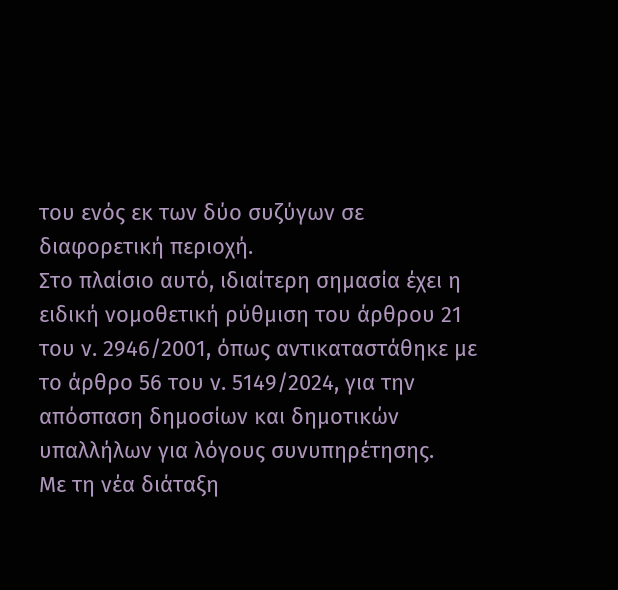του ενός εκ των δύο συζύγων σε διαφορετική περιοχή.
Στο πλαίσιο αυτό, ιδιαίτερη σημασία έχει η ειδική νομοθετική ρύθμιση του άρθρου 21 του ν. 2946/2001, όπως αντικαταστάθηκε με το άρθρο 56 του ν. 5149/2024, για την απόσπαση δημοσίων και δημοτικών υπαλλήλων για λόγους συνυπηρέτησης.
Με τη νέα διάταξη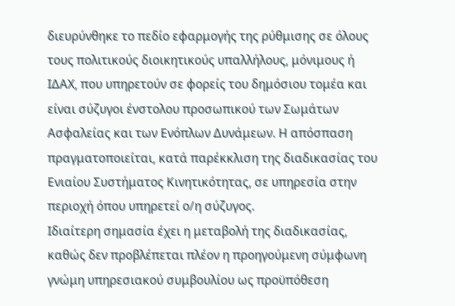διευρύνθηκε το πεδίο εφαρμογής της ρύθμισης σε όλους τους πολιτικούς διοικητικούς υπαλλήλους, μόνιμους ή ΙΔΑΧ, που υπηρετούν σε φορείς του δημόσιου τομέα και είναι σύζυγοι ένστολου προσωπικού των Σωμάτων Ασφαλείας και των Ενόπλων Δυνάμεων. Η απόσπαση πραγματοποιείται, κατά παρέκκλιση της διαδικασίας του Ενιαίου Συστήματος Κινητικότητας, σε υπηρεσία στην περιοχή όπου υπηρετεί ο/η σύζυγος.
Ιδιαίτερη σημασία έχει η μεταβολή της διαδικασίας, καθώς δεν προβλέπεται πλέον η προηγούμενη σύμφωνη γνώμη υπηρεσιακού συμβουλίου ως προϋπόθεση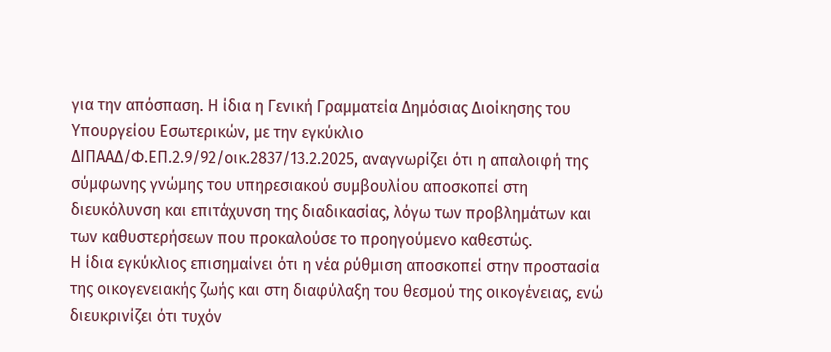για την απόσπαση. Η ίδια η Γενική Γραμματεία Δημόσιας Διοίκησης του Υπουργείου Εσωτερικών, με την εγκύκλιο ΔΙΠΑΑΔ/Φ.ΕΠ.2.9/92/οικ.2837/13.2.2025, αναγνωρίζει ότι η απαλοιφή της σύμφωνης γνώμης του υπηρεσιακού συμβουλίου αποσκοπεί στη διευκόλυνση και επιτάχυνση της διαδικασίας, λόγω των προβλημάτων και των καθυστερήσεων που προκαλούσε το προηγούμενο καθεστώς.
Η ίδια εγκύκλιος επισημαίνει ότι η νέα ρύθμιση αποσκοπεί στην προστασία της οικογενειακής ζωής και στη διαφύλαξη του θεσμού της οικογένειας, ενώ διευκρινίζει ότι τυχόν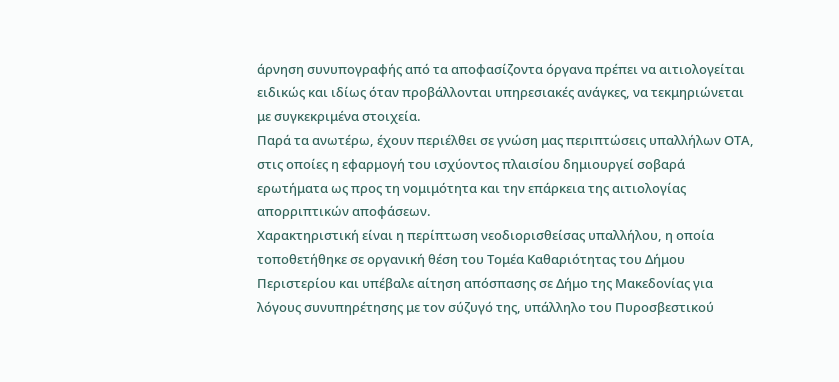άρνηση συνυπογραφής από τα αποφασίζοντα όργανα πρέπει να αιτιολογείται ειδικώς και ιδίως όταν προβάλλονται υπηρεσιακές ανάγκες, να τεκμηριώνεται με συγκεκριμένα στοιχεία.
Παρά τα ανωτέρω, έχουν περιέλθει σε γνώση μας περιπτώσεις υπαλλήλων ΟΤΑ, στις οποίες η εφαρμογή του ισχύοντος πλαισίου δημιουργεί σοβαρά ερωτήματα ως προς τη νομιμότητα και την επάρκεια της αιτιολογίας απορριπτικών αποφάσεων.
Χαρακτηριστική είναι η περίπτωση νεοδιορισθείσας υπαλλήλου, η οποία τοποθετήθηκε σε οργανική θέση του Τομέα Καθαριότητας του Δήμου Περιστερίου και υπέβαλε αίτηση απόσπασης σε Δήμο της Μακεδονίας για λόγους συνυπηρέτησης με τον σύζυγό της, υπάλληλο του Πυροσβεστικού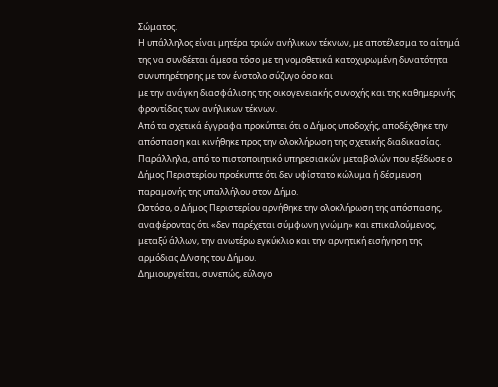Σώματος.
Η υπάλληλος είναι μητέρα τριών ανήλικων τέκνων, με αποτέλεσμα το αίτημά της να συνδέεται άμεσα τόσο με τη νομοθετικά κατοχυρωμένη δυνατότητα συνυπηρέτησης με τον ένστολο σύζυγο όσο και
με την ανάγκη διασφάλισης της οικογενειακής συνοχής και της καθημερινής φροντίδας των ανήλικων τέκνων.
Από τα σχετικά έγγραφα προκύπτει ότι ο Δήμος υποδοχής, αποδέχθηκε την απόσπαση και κινήθηκε προς την ολοκλήρωση της σχετικής διαδικασίας. Παράλληλα, από το πιστοποιητικό υπηρεσιακών μεταβολών που εξέδωσε ο Δήμος Περιστερίου προέκυπτε ότι δεν υφίστατο κώλυμα ή δέσμευση παραμονής της υπαλλήλου στον Δήμο.
Ωστόσο, ο Δήμος Περιστερίου αρνήθηκε την ολοκλήρωση της απόσπασης, αναφέροντας ότι «δεν παρέχεται σύμφωνη γνώμη» και επικαλούμενος, μεταξύ άλλων, την ανωτέρω εγκύκλιο και την αρνητική εισήγηση της αρμόδιας Δ/νσης του Δήμου.
Δημιουργείται, συνεπώς, εύλογο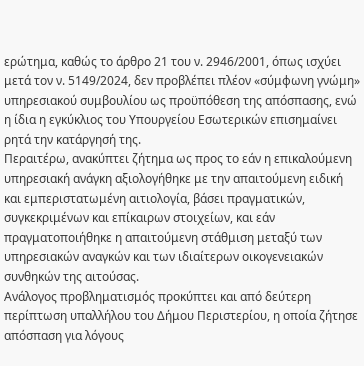ερώτημα, καθώς το άρθρο 21 του ν. 2946/2001, όπως ισχύει μετά τον ν. 5149/2024, δεν προβλέπει πλέον «σύμφωνη γνώμη» υπηρεσιακού συμβουλίου ως προϋπόθεση της απόσπασης, ενώ η ίδια η εγκύκλιος του Υπουργείου Εσωτερικών επισημαίνει ρητά την κατάργησή της.
Περαιτέρω, ανακύπτει ζήτημα ως προς το εάν η επικαλούμενη υπηρεσιακή ανάγκη αξιολογήθηκε με την απαιτούμενη ειδική και εμπεριστατωμένη αιτιολογία, βάσει πραγματικών, συγκεκριμένων και επίκαιρων στοιχείων, και εάν πραγματοποιήθηκε η απαιτούμενη στάθμιση μεταξύ των υπηρεσιακών αναγκών και των ιδιαίτερων οικογενειακών συνθηκών της αιτούσας.
Ανάλογος προβληματισμός προκύπτει και από δεύτερη περίπτωση υπαλλήλου του Δήμου Περιστερίου, η οποία ζήτησε απόσπαση για λόγους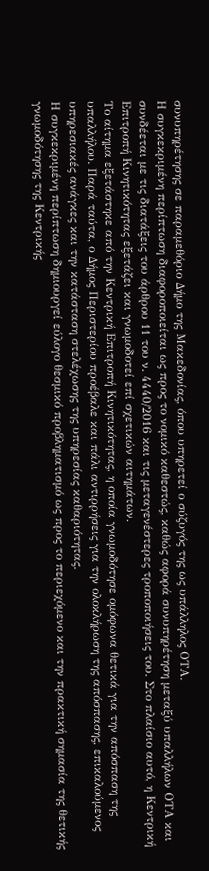συνυπηρέτησης σε παραμεθόριο Δήμο της Μακεδονίας, όπου υπηρετεί ο σύζυγός της ως υπάλληλος ΟΤΑ.
Η συγκεκριμένη περίπτωση διαφοροποιείται ως προς το νομικό καθεστώς, καθώς αφορά συνυπηρέτηση μεταξύ υπαλλήλων ΟΤΑ και συνδέεται με τις διατάξεις του άρθρου 11 του ν. 4440/2016 και τις μεταγενέστερες τροποποιήσεις του. Στο πλαίσιο αυτό, η Κεντρική Επιτροπή Κινητικότητας εξετάζει και γνωμοδοτεί επί σχετικών αιτημάτων.
Το αίτημα εξετάστηκε από την Κεντρική Επιτροπή Κινητικότητας, η οποία γνωμοδότησε ομόφωνα θετικά για την απόσπαση της υπαλλήλου. Παρά ταύτα, ο Δήμος Περιστερίου προέβαλε και πάλι αντιρρήσεις για την ολοκλήρωση της απόσπασης, επικαλούμενος υπηρεσιακές ανάγκες και την κατάσταση στελέχωσης της υπηρεσίας καθαριότητας.
Η συγκεκριμένη περίπτωση δημιουργεί εύλογο θεσμικό προβληματισμό ως προς το περιεχόμενο και την πρακτική σημασία της θετικής γνωμοδότησης της Κεντρικής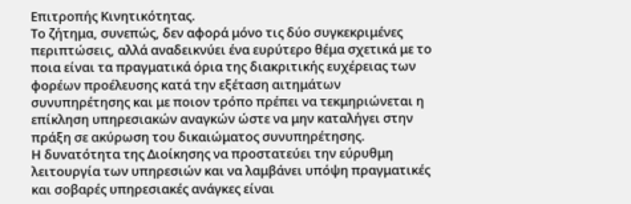Επιτροπής Κινητικότητας.
Το ζήτημα, συνεπώς, δεν αφορά μόνο τις δύο συγκεκριμένες περιπτώσεις, αλλά αναδεικνύει ένα ευρύτερο θέμα σχετικά με το ποια είναι τα πραγματικά όρια της διακριτικής ευχέρειας των φορέων προέλευσης κατά την εξέταση αιτημάτων συνυπηρέτησης και με ποιον τρόπο πρέπει να τεκμηριώνεται η επίκληση υπηρεσιακών αναγκών ώστε να μην καταλήγει στην πράξη σε ακύρωση του δικαιώματος συνυπηρέτησης.
Η δυνατότητα της Διοίκησης να προστατεύει την εύρυθμη λειτουργία των υπηρεσιών και να λαμβάνει υπόψη πραγματικές και σοβαρές υπηρεσιακές ανάγκες είναι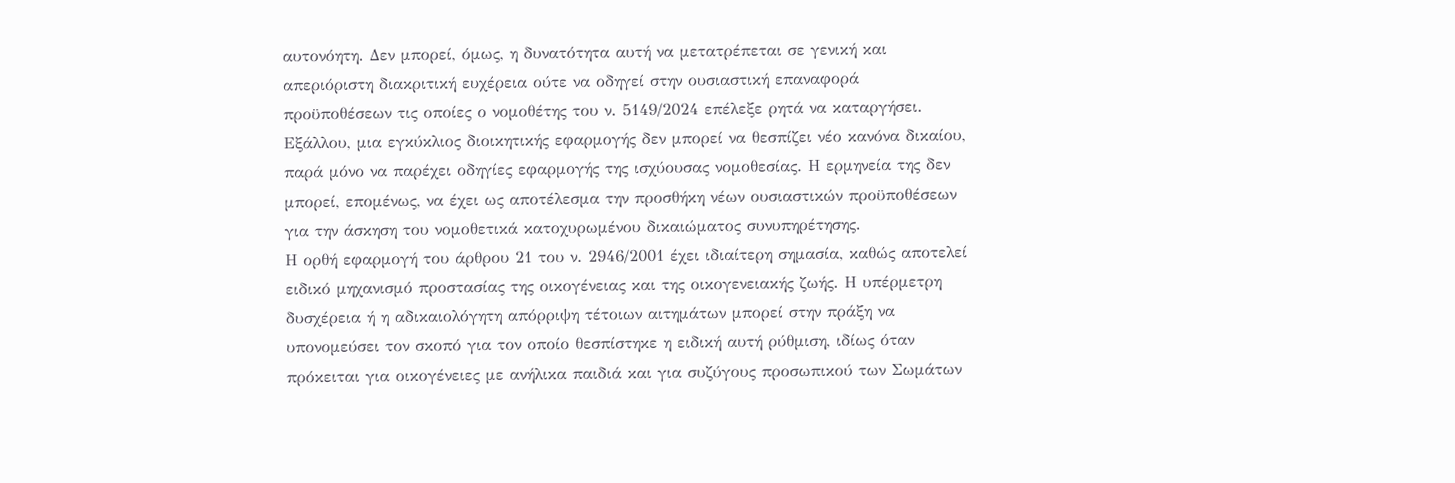αυτονόητη. Δεν μπορεί, όμως, η δυνατότητα αυτή να μετατρέπεται σε γενική και απεριόριστη διακριτική ευχέρεια ούτε να οδηγεί στην ουσιαστική επαναφορά προϋποθέσεων τις οποίες ο νομοθέτης του ν. 5149/2024 επέλεξε ρητά να καταργήσει.
Εξάλλου, μια εγκύκλιος διοικητικής εφαρμογής δεν μπορεί να θεσπίζει νέο κανόνα δικαίου, παρά μόνο να παρέχει οδηγίες εφαρμογής της ισχύουσας νομοθεσίας. Η ερμηνεία της δεν μπορεί, επομένως, να έχει ως αποτέλεσμα την προσθήκη νέων ουσιαστικών προϋποθέσεων για την άσκηση του νομοθετικά κατοχυρωμένου δικαιώματος συνυπηρέτησης.
Η ορθή εφαρμογή του άρθρου 21 του ν. 2946/2001 έχει ιδιαίτερη σημασία, καθώς αποτελεί ειδικό μηχανισμό προστασίας της οικογένειας και της οικογενειακής ζωής. Η υπέρμετρη δυσχέρεια ή η αδικαιολόγητη απόρριψη τέτοιων αιτημάτων μπορεί στην πράξη να υπονομεύσει τον σκοπό για τον οποίο θεσπίστηκε η ειδική αυτή ρύθμιση, ιδίως όταν πρόκειται για οικογένειες με ανήλικα παιδιά και για συζύγους προσωπικού των Σωμάτων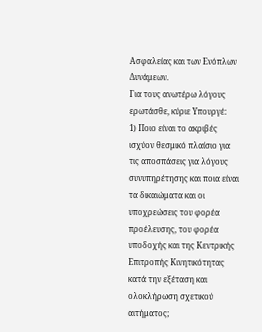Ασφαλείας και των Ενόπλων Δυνάμεων.
Για τους ανωτέρω λόγους ερωτάσθε, κύριε Υπουργέ:
1) Ποιο είναι το ακριβές ισχύον θεσμικό πλαίσιο για τις αποσπάσεις για λόγους συνυπηρέτησης και ποια είναι τα δικαιώματα και οι υποχρεώσεις του φορέα προέλευσης, του φορέα υποδοχής και της Κεντρικής Επιτροπής Κινητικότητας κατά την εξέταση και ολοκλήρωση σχετικού αιτήματος;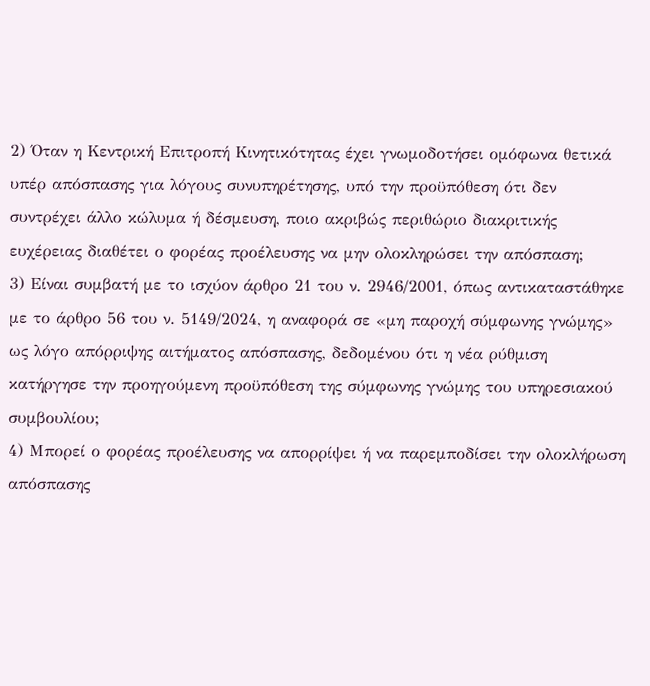2) Όταν η Κεντρική Επιτροπή Κινητικότητας έχει γνωμοδοτήσει ομόφωνα θετικά υπέρ απόσπασης για λόγους συνυπηρέτησης, υπό την προϋπόθεση ότι δεν συντρέχει άλλο κώλυμα ή δέσμευση, ποιο ακριβώς περιθώριο διακριτικής ευχέρειας διαθέτει ο φορέας προέλευσης να μην ολοκληρώσει την απόσπαση;
3) Είναι συμβατή με το ισχύον άρθρο 21 του ν. 2946/2001, όπως αντικαταστάθηκε με το άρθρο 56 του ν. 5149/2024, η αναφορά σε «μη παροχή σύμφωνης γνώμης» ως λόγο απόρριψης αιτήματος απόσπασης, δεδομένου ότι η νέα ρύθμιση κατήργησε την προηγούμενη προϋπόθεση της σύμφωνης γνώμης του υπηρεσιακού συμβουλίου;
4) Μπορεί ο φορέας προέλευσης να απορρίψει ή να παρεμποδίσει την ολοκλήρωση απόσπασης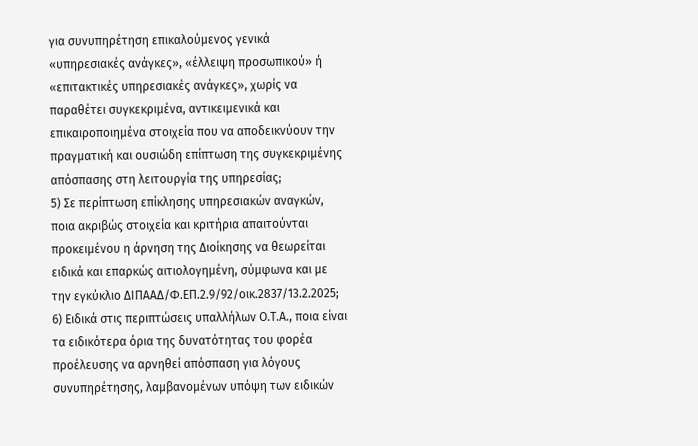για συνυπηρέτηση επικαλούμενος γενικά «υπηρεσιακές ανάγκες», «έλλειψη προσωπικού» ή «επιτακτικές υπηρεσιακές ανάγκες», χωρίς να παραθέτει συγκεκριμένα, αντικειμενικά και επικαιροποιημένα στοιχεία που να αποδεικνύουν την πραγματική και ουσιώδη επίπτωση της συγκεκριμένης απόσπασης στη λειτουργία της υπηρεσίας;
5) Σε περίπτωση επίκλησης υπηρεσιακών αναγκών, ποια ακριβώς στοιχεία και κριτήρια απαιτούνται προκειμένου η άρνηση της Διοίκησης να θεωρείται ειδικά και επαρκώς αιτιολογημένη, σύμφωνα και με την εγκύκλιο ΔΙΠΑΑΔ/Φ.ΕΠ.2.9/92/οικ.2837/13.2.2025;
6) Ειδικά στις περιπτώσεις υπαλλήλων Ο.Τ.Α., ποια είναι τα ειδικότερα όρια της δυνατότητας του φορέα προέλευσης να αρνηθεί απόσπαση για λόγους συνυπηρέτησης, λαμβανομένων υπόψη των ειδικών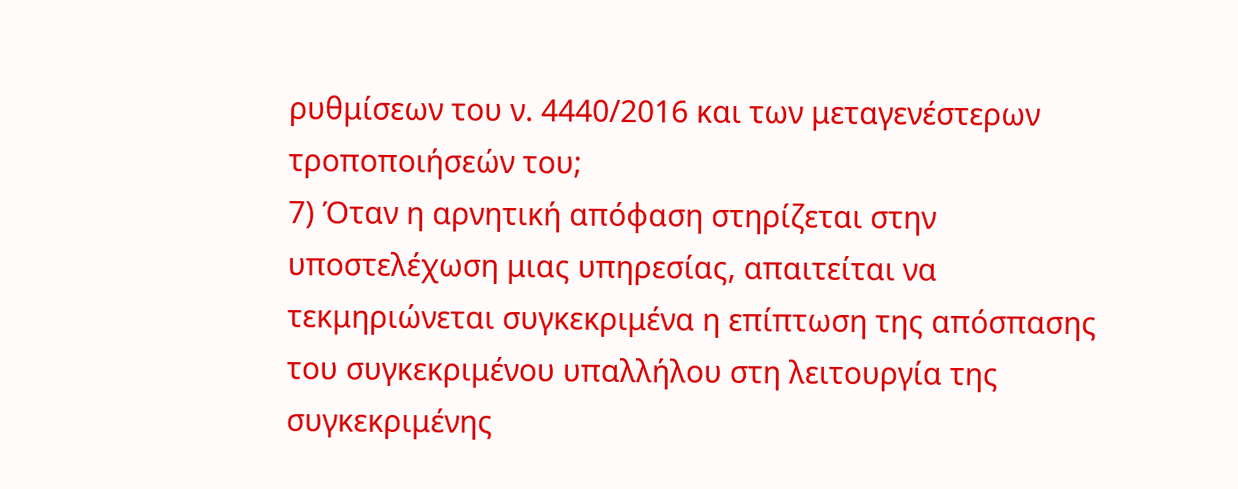ρυθμίσεων του ν. 4440/2016 και των μεταγενέστερων τροποποιήσεών του;
7) Όταν η αρνητική απόφαση στηρίζεται στην υποστελέχωση μιας υπηρεσίας, απαιτείται να τεκμηριώνεται συγκεκριμένα η επίπτωση της απόσπασης του συγκεκριμένου υπαλλήλου στη λειτουργία της συγκεκριμένης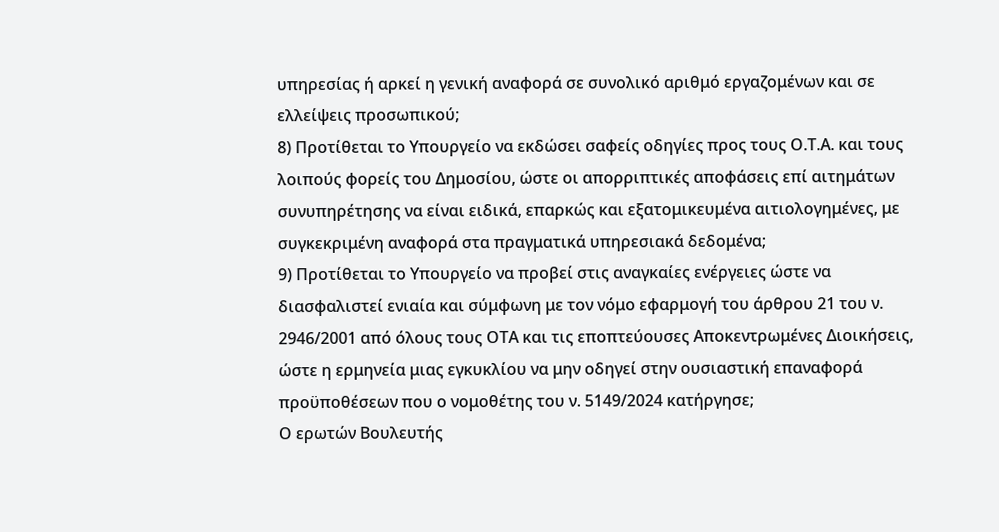υπηρεσίας ή αρκεί η γενική αναφορά σε συνολικό αριθμό εργαζομένων και σε ελλείψεις προσωπικού;
8) Προτίθεται το Υπουργείο να εκδώσει σαφείς οδηγίες προς τους Ο.Τ.Α. και τους λοιπούς φορείς του Δημοσίου, ώστε οι απορριπτικές αποφάσεις επί αιτημάτων συνυπηρέτησης να είναι ειδικά, επαρκώς και εξατομικευμένα αιτιολογημένες, με συγκεκριμένη αναφορά στα πραγματικά υπηρεσιακά δεδομένα;
9) Προτίθεται το Υπουργείο να προβεί στις αναγκαίες ενέργειες ώστε να διασφαλιστεί ενιαία και σύμφωνη με τον νόμο εφαρμογή του άρθρου 21 του ν. 2946/2001 από όλους τους ΟΤΑ και τις εποπτεύουσες Αποκεντρωμένες Διοικήσεις, ώστε η ερμηνεία μιας εγκυκλίου να μην οδηγεί στην ουσιαστική επαναφορά προϋποθέσεων που ο νομοθέτης του ν. 5149/2024 κατήργησε;
Ο ερωτών Βουλευτής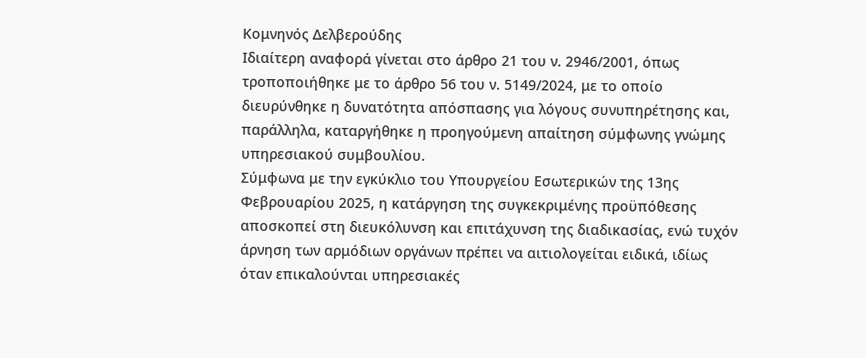Κομνηνός Δελβερούδης
Ιδιαίτερη αναφορά γίνεται στο άρθρο 21 του ν. 2946/2001, όπως τροποποιήθηκε με το άρθρο 56 του ν. 5149/2024, με το οποίο διευρύνθηκε η δυνατότητα απόσπασης για λόγους συνυπηρέτησης και, παράλληλα, καταργήθηκε η προηγούμενη απαίτηση σύμφωνης γνώμης υπηρεσιακού συμβουλίου.
Σύμφωνα με την εγκύκλιο του Υπουργείου Εσωτερικών της 13ης Φεβρουαρίου 2025, η κατάργηση της συγκεκριμένης προϋπόθεσης αποσκοπεί στη διευκόλυνση και επιτάχυνση της διαδικασίας, ενώ τυχόν άρνηση των αρμόδιων οργάνων πρέπει να αιτιολογείται ειδικά, ιδίως όταν επικαλούνται υπηρεσιακές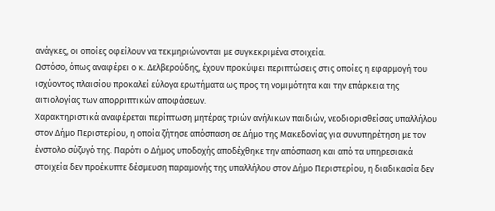ανάγκες, οι οποίες οφείλουν να τεκμηριώνονται με συγκεκριμένα στοιχεία.
Ωστόσο, όπως αναφέρει ο κ. Δελβερούδης, έχουν προκύψει περιπτώσεις στις οποίες η εφαρμογή του ισχύοντος πλαισίου προκαλεί εύλογα ερωτήματα ως προς τη νομιμότητα και την επάρκεια της αιτιολογίας των απορριπτικών αποφάσεων.
Χαρακτηριστικά αναφέρεται περίπτωση μητέρας τριών ανήλικων παιδιών, νεοδιορισθείσας υπαλλήλου στον Δήμο Περιστερίου, η οποία ζήτησε απόσπαση σε Δήμο της Μακεδονίας για συνυπηρέτηση με τον ένστολο σύζυγό της. Παρότι ο Δήμος υποδοχής αποδέχθηκε την απόσπαση και από τα υπηρεσιακά στοιχεία δεν προέκυπτε δέσμευση παραμονής της υπαλλήλου στον Δήμο Περιστερίου, η διαδικασία δεν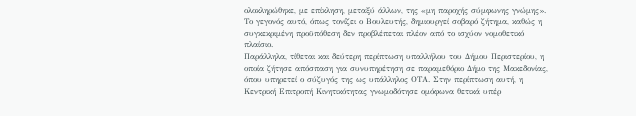ολοκληρώθηκε, με επίκληση, μεταξύ άλλων, της «μη παροχής σύμφωνης γνώμης».
Το γεγονός αυτό, όπως τονίζει ο Βουλευτής, δημιουργεί σοβαρό ζήτημα, καθώς η συγκεκριμένη προϋπόθεση δεν προβλέπεται πλέον από το ισχύον νομοθετικό πλαίσιο.
Παράλληλα, τίθεται και δεύτερη περίπτωση υπαλλήλου του Δήμου Περιστερίου, η οποία ζήτησε απόσπαση για συνυπηρέτηση σε παραμεθόριο Δήμο της Μακεδονίας, όπου υπηρετεί ο σύζυγός της ως υπάλληλος ΟΤΑ. Στην περίπτωση αυτή, η Κεντρική Επιτροπή Κινητικότητας γνωμοδότησε ομόφωνα θετικά υπέρ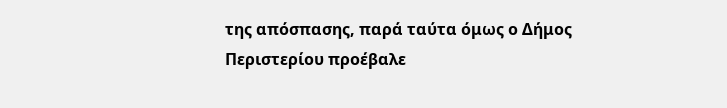της απόσπασης, παρά ταύτα όμως ο Δήμος Περιστερίου προέβαλε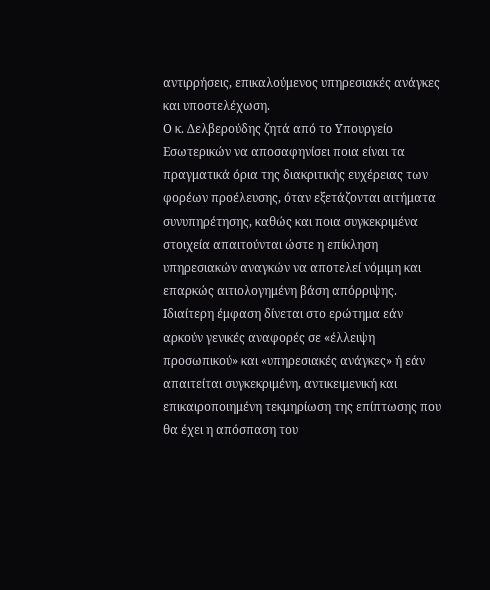αντιρρήσεις, επικαλούμενος υπηρεσιακές ανάγκες και υποστελέχωση.
Ο κ. Δελβερούδης ζητά από το Υπουργείο Εσωτερικών να αποσαφηνίσει ποια είναι τα πραγματικά όρια της διακριτικής ευχέρειας των φορέων προέλευσης, όταν εξετάζονται αιτήματα συνυπηρέτησης, καθώς και ποια συγκεκριμένα στοιχεία απαιτούνται ώστε η επίκληση υπηρεσιακών αναγκών να αποτελεί νόμιμη και επαρκώς αιτιολογημένη βάση απόρριψης.
Ιδιαίτερη έμφαση δίνεται στο ερώτημα εάν αρκούν γενικές αναφορές σε «έλλειψη προσωπικού» και «υπηρεσιακές ανάγκες» ή εάν απαιτείται συγκεκριμένη, αντικειμενική και επικαιροποιημένη τεκμηρίωση της επίπτωσης που θα έχει η απόσπαση του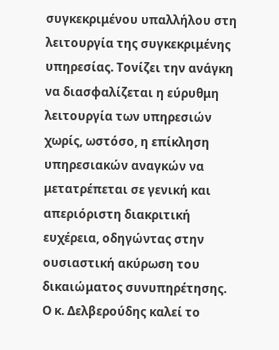συγκεκριμένου υπαλλήλου στη λειτουργία της συγκεκριμένης υπηρεσίας. Τονίζει την ανάγκη να διασφαλίζεται η εύρυθμη λειτουργία των υπηρεσιών χωρίς, ωστόσο, η επίκληση υπηρεσιακών αναγκών να μετατρέπεται σε γενική και απεριόριστη διακριτική ευχέρεια, οδηγώντας στην ουσιαστική ακύρωση του δικαιώματος συνυπηρέτησης.
Ο κ. Δελβερούδης καλεί το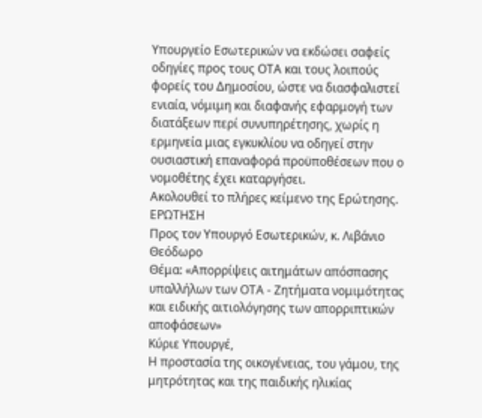Υπουργείο Εσωτερικών να εκδώσει σαφείς οδηγίες προς τους ΟΤΑ και τους λοιπούς φορείς του Δημοσίου, ώστε να διασφαλιστεί ενιαία, νόμιμη και διαφανής εφαρμογή των διατάξεων περί συνυπηρέτησης, χωρίς η ερμηνεία μιας εγκυκλίου να οδηγεί στην ουσιαστική επαναφορά προϋποθέσεων που ο νομοθέτης έχει καταργήσει.
Ακολουθεί το πλήρες κείμενο της Ερώτησης.
ΕΡΩΤΗΣΗ
Προς τον Υπουργό Εσωτερικών, κ. Λιβάνιο Θεόδωρο
Θέμα: «Απορρίψεις αιτημάτων απόσπασης υπαλλήλων των ΟΤΑ - Ζητήματα νομιμότητας και ειδικής αιτιολόγησης των απορριπτικών αποφάσεων»
Κύριε Υπουργέ,
Η προστασία της οικογένειας, του γάμου, της μητρότητας και της παιδικής ηλικίας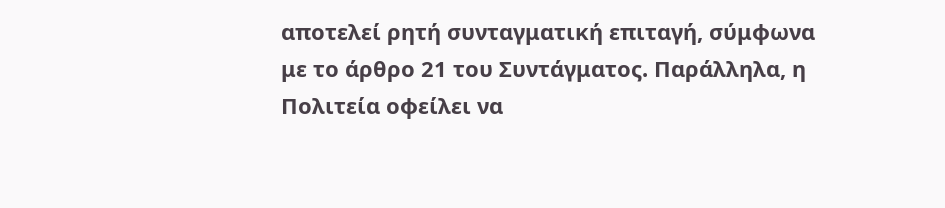αποτελεί ρητή συνταγματική επιταγή, σύμφωνα με το άρθρο 21 του Συντάγματος. Παράλληλα, η Πολιτεία οφείλει να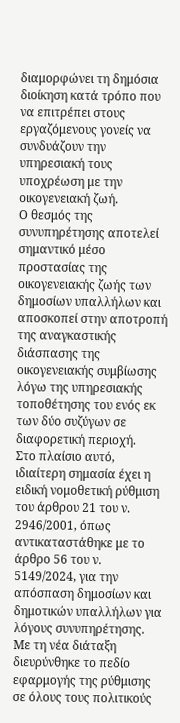διαμορφώνει τη δημόσια διοίκηση κατά τρόπο που να επιτρέπει στους εργαζόμενους γονείς να συνδυάζουν την υπηρεσιακή τους υποχρέωση με την οικογενειακή ζωή.
Ο θεσμός της συνυπηρέτησης αποτελεί σημαντικό μέσο προστασίας της οικογενειακής ζωής των δημοσίων υπαλλήλων και αποσκοπεί στην αποτροπή της αναγκαστικής διάσπασης της οικογενειακής συμβίωσης λόγω της υπηρεσιακής τοποθέτησης του ενός εκ των δύο συζύγων σε διαφορετική περιοχή.
Στο πλαίσιο αυτό, ιδιαίτερη σημασία έχει η ειδική νομοθετική ρύθμιση του άρθρου 21 του ν. 2946/2001, όπως αντικαταστάθηκε με το άρθρο 56 του ν. 5149/2024, για την απόσπαση δημοσίων και δημοτικών υπαλλήλων για λόγους συνυπηρέτησης.
Με τη νέα διάταξη διευρύνθηκε το πεδίο εφαρμογής της ρύθμισης σε όλους τους πολιτικούς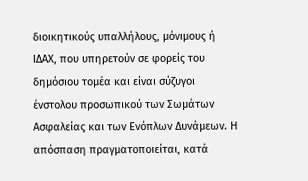διοικητικούς υπαλλήλους, μόνιμους ή ΙΔΑΧ, που υπηρετούν σε φορείς του δημόσιου τομέα και είναι σύζυγοι ένστολου προσωπικού των Σωμάτων Ασφαλείας και των Ενόπλων Δυνάμεων. Η απόσπαση πραγματοποιείται, κατά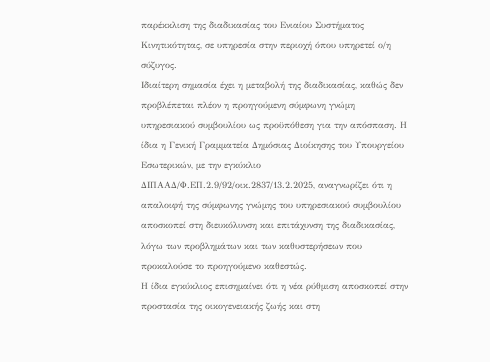παρέκκλιση της διαδικασίας του Ενιαίου Συστήματος Κινητικότητας, σε υπηρεσία στην περιοχή όπου υπηρετεί ο/η σύζυγος.
Ιδιαίτερη σημασία έχει η μεταβολή της διαδικασίας, καθώς δεν προβλέπεται πλέον η προηγούμενη σύμφωνη γνώμη υπηρεσιακού συμβουλίου ως προϋπόθεση για την απόσπαση. Η ίδια η Γενική Γραμματεία Δημόσιας Διοίκησης του Υπουργείου Εσωτερικών, με την εγκύκλιο ΔΙΠΑΑΔ/Φ.ΕΠ.2.9/92/οικ.2837/13.2.2025, αναγνωρίζει ότι η απαλοιφή της σύμφωνης γνώμης του υπηρεσιακού συμβουλίου αποσκοπεί στη διευκόλυνση και επιτάχυνση της διαδικασίας, λόγω των προβλημάτων και των καθυστερήσεων που προκαλούσε το προηγούμενο καθεστώς.
Η ίδια εγκύκλιος επισημαίνει ότι η νέα ρύθμιση αποσκοπεί στην προστασία της οικογενειακής ζωής και στη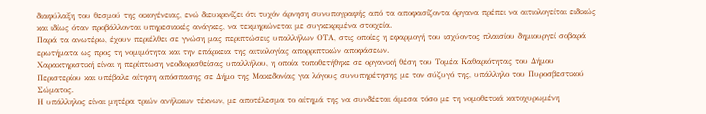διαφύλαξη του θεσμού της οικογένειας, ενώ διευκρινίζει ότι τυχόν άρνηση συνυπογραφής από τα αποφασίζοντα όργανα πρέπει να αιτιολογείται ειδικώς και ιδίως όταν προβάλλονται υπηρεσιακές ανάγκες, να τεκμηριώνεται με συγκεκριμένα στοιχεία.
Παρά τα ανωτέρω, έχουν περιέλθει σε γνώση μας περιπτώσεις υπαλλήλων ΟΤΑ, στις οποίες η εφαρμογή του ισχύοντος πλαισίου δημιουργεί σοβαρά ερωτήματα ως προς τη νομιμότητα και την επάρκεια της αιτιολογίας απορριπτικών αποφάσεων.
Χαρακτηριστική είναι η περίπτωση νεοδιορισθείσας υπαλλήλου, η οποία τοποθετήθηκε σε οργανική θέση του Τομέα Καθαριότητας του Δήμου Περιστερίου και υπέβαλε αίτηση απόσπασης σε Δήμο της Μακεδονίας για λόγους συνυπηρέτησης με τον σύζυγό της, υπάλληλο του Πυροσβεστικού Σώματος.
Η υπάλληλος είναι μητέρα τριών ανήλικων τέκνων, με αποτέλεσμα το αίτημά της να συνδέεται άμεσα τόσο με τη νομοθετικά κατοχυρωμένη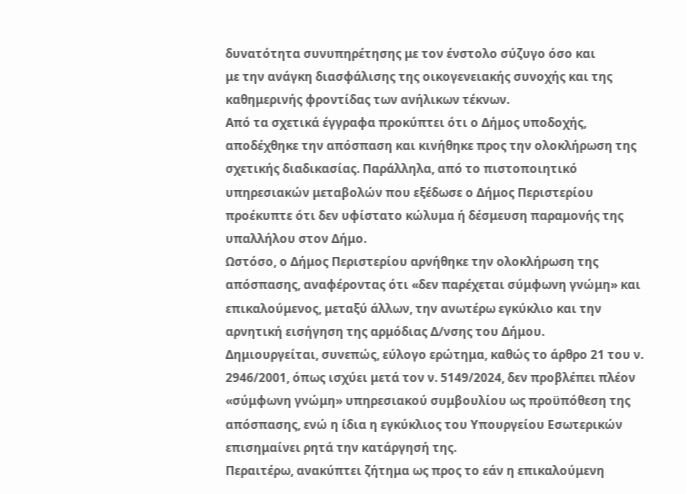δυνατότητα συνυπηρέτησης με τον ένστολο σύζυγο όσο και
με την ανάγκη διασφάλισης της οικογενειακής συνοχής και της καθημερινής φροντίδας των ανήλικων τέκνων.
Από τα σχετικά έγγραφα προκύπτει ότι ο Δήμος υποδοχής, αποδέχθηκε την απόσπαση και κινήθηκε προς την ολοκλήρωση της σχετικής διαδικασίας. Παράλληλα, από το πιστοποιητικό υπηρεσιακών μεταβολών που εξέδωσε ο Δήμος Περιστερίου προέκυπτε ότι δεν υφίστατο κώλυμα ή δέσμευση παραμονής της υπαλλήλου στον Δήμο.
Ωστόσο, ο Δήμος Περιστερίου αρνήθηκε την ολοκλήρωση της απόσπασης, αναφέροντας ότι «δεν παρέχεται σύμφωνη γνώμη» και επικαλούμενος, μεταξύ άλλων, την ανωτέρω εγκύκλιο και την αρνητική εισήγηση της αρμόδιας Δ/νσης του Δήμου.
Δημιουργείται, συνεπώς, εύλογο ερώτημα, καθώς το άρθρο 21 του ν. 2946/2001, όπως ισχύει μετά τον ν. 5149/2024, δεν προβλέπει πλέον «σύμφωνη γνώμη» υπηρεσιακού συμβουλίου ως προϋπόθεση της απόσπασης, ενώ η ίδια η εγκύκλιος του Υπουργείου Εσωτερικών επισημαίνει ρητά την κατάργησή της.
Περαιτέρω, ανακύπτει ζήτημα ως προς το εάν η επικαλούμενη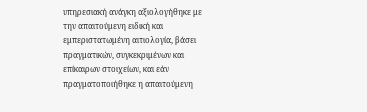υπηρεσιακή ανάγκη αξιολογήθηκε με την απαιτούμενη ειδική και εμπεριστατωμένη αιτιολογία, βάσει πραγματικών, συγκεκριμένων και επίκαιρων στοιχείων, και εάν πραγματοποιήθηκε η απαιτούμενη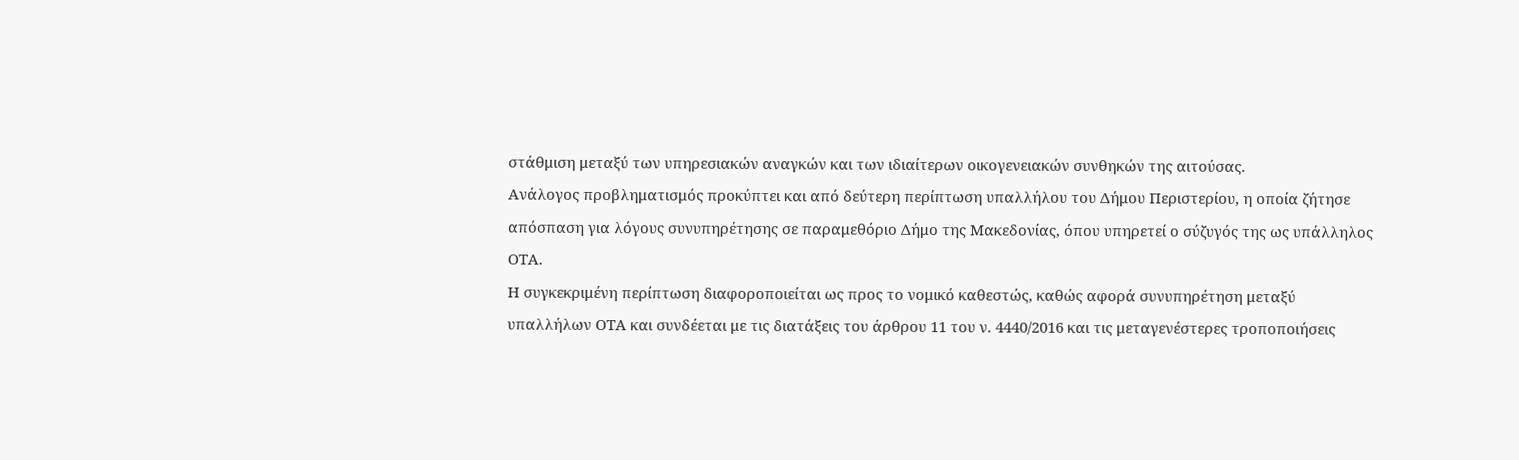στάθμιση μεταξύ των υπηρεσιακών αναγκών και των ιδιαίτερων οικογενειακών συνθηκών της αιτούσας.
Ανάλογος προβληματισμός προκύπτει και από δεύτερη περίπτωση υπαλλήλου του Δήμου Περιστερίου, η οποία ζήτησε απόσπαση για λόγους συνυπηρέτησης σε παραμεθόριο Δήμο της Μακεδονίας, όπου υπηρετεί ο σύζυγός της ως υπάλληλος ΟΤΑ.
Η συγκεκριμένη περίπτωση διαφοροποιείται ως προς το νομικό καθεστώς, καθώς αφορά συνυπηρέτηση μεταξύ υπαλλήλων ΟΤΑ και συνδέεται με τις διατάξεις του άρθρου 11 του ν. 4440/2016 και τις μεταγενέστερες τροποποιήσεις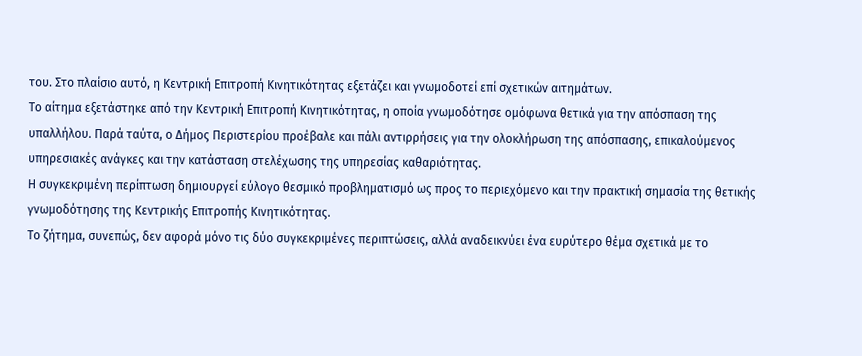του. Στο πλαίσιο αυτό, η Κεντρική Επιτροπή Κινητικότητας εξετάζει και γνωμοδοτεί επί σχετικών αιτημάτων.
Το αίτημα εξετάστηκε από την Κεντρική Επιτροπή Κινητικότητας, η οποία γνωμοδότησε ομόφωνα θετικά για την απόσπαση της υπαλλήλου. Παρά ταύτα, ο Δήμος Περιστερίου προέβαλε και πάλι αντιρρήσεις για την ολοκλήρωση της απόσπασης, επικαλούμενος υπηρεσιακές ανάγκες και την κατάσταση στελέχωσης της υπηρεσίας καθαριότητας.
Η συγκεκριμένη περίπτωση δημιουργεί εύλογο θεσμικό προβληματισμό ως προς το περιεχόμενο και την πρακτική σημασία της θετικής γνωμοδότησης της Κεντρικής Επιτροπής Κινητικότητας.
Το ζήτημα, συνεπώς, δεν αφορά μόνο τις δύο συγκεκριμένες περιπτώσεις, αλλά αναδεικνύει ένα ευρύτερο θέμα σχετικά με το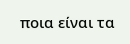ποια είναι τα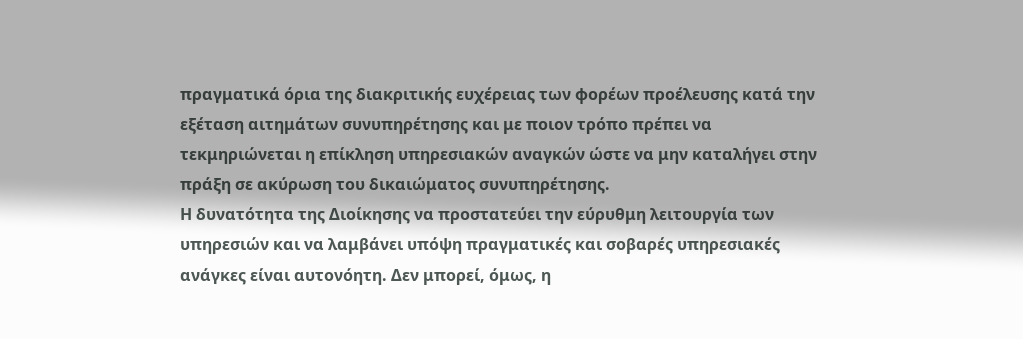πραγματικά όρια της διακριτικής ευχέρειας των φορέων προέλευσης κατά την εξέταση αιτημάτων συνυπηρέτησης και με ποιον τρόπο πρέπει να τεκμηριώνεται η επίκληση υπηρεσιακών αναγκών ώστε να μην καταλήγει στην πράξη σε ακύρωση του δικαιώματος συνυπηρέτησης.
Η δυνατότητα της Διοίκησης να προστατεύει την εύρυθμη λειτουργία των υπηρεσιών και να λαμβάνει υπόψη πραγματικές και σοβαρές υπηρεσιακές ανάγκες είναι αυτονόητη. Δεν μπορεί, όμως, η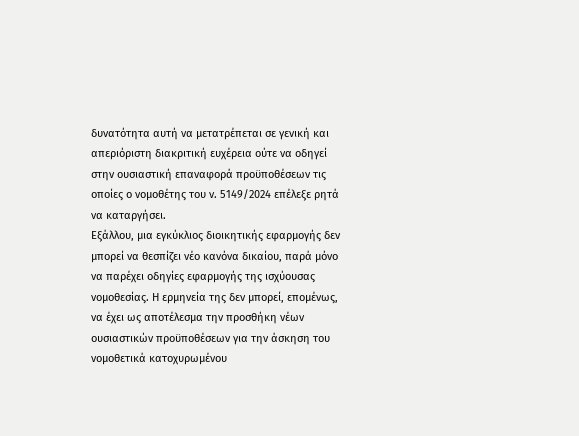δυνατότητα αυτή να μετατρέπεται σε γενική και απεριόριστη διακριτική ευχέρεια ούτε να οδηγεί στην ουσιαστική επαναφορά προϋποθέσεων τις οποίες ο νομοθέτης του ν. 5149/2024 επέλεξε ρητά να καταργήσει.
Εξάλλου, μια εγκύκλιος διοικητικής εφαρμογής δεν μπορεί να θεσπίζει νέο κανόνα δικαίου, παρά μόνο να παρέχει οδηγίες εφαρμογής της ισχύουσας νομοθεσίας. Η ερμηνεία της δεν μπορεί, επομένως, να έχει ως αποτέλεσμα την προσθήκη νέων ουσιαστικών προϋποθέσεων για την άσκηση του νομοθετικά κατοχυρωμένου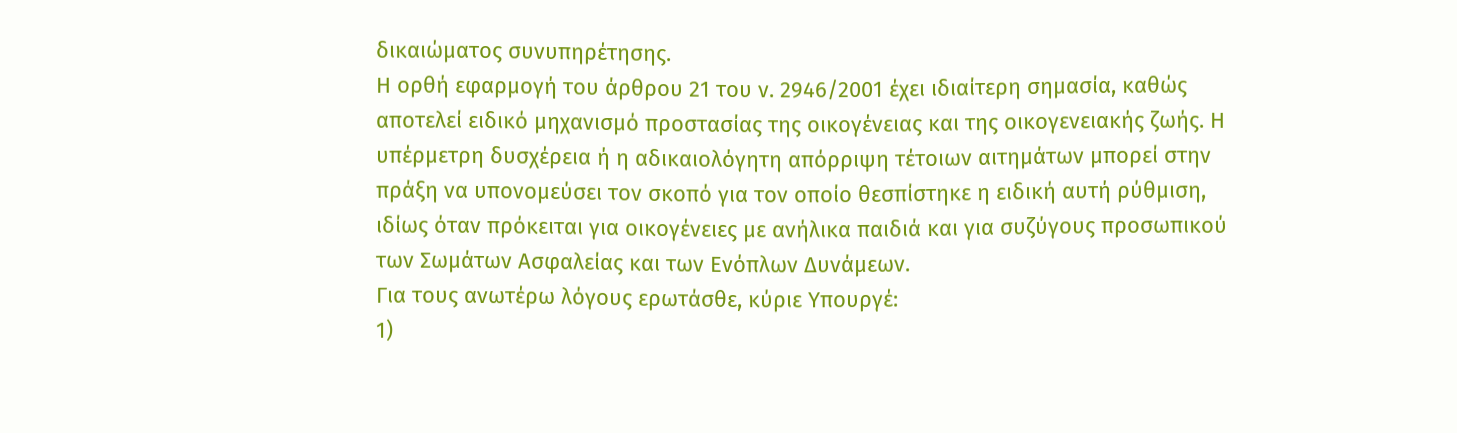δικαιώματος συνυπηρέτησης.
Η ορθή εφαρμογή του άρθρου 21 του ν. 2946/2001 έχει ιδιαίτερη σημασία, καθώς αποτελεί ειδικό μηχανισμό προστασίας της οικογένειας και της οικογενειακής ζωής. Η υπέρμετρη δυσχέρεια ή η αδικαιολόγητη απόρριψη τέτοιων αιτημάτων μπορεί στην πράξη να υπονομεύσει τον σκοπό για τον οποίο θεσπίστηκε η ειδική αυτή ρύθμιση, ιδίως όταν πρόκειται για οικογένειες με ανήλικα παιδιά και για συζύγους προσωπικού των Σωμάτων Ασφαλείας και των Ενόπλων Δυνάμεων.
Για τους ανωτέρω λόγους ερωτάσθε, κύριε Υπουργέ:
1)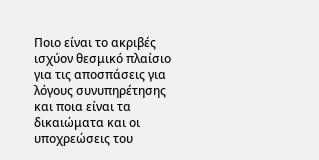Ποιο είναι το ακριβές ισχύον θεσμικό πλαίσιο για τις αποσπάσεις για λόγους συνυπηρέτησης και ποια είναι τα δικαιώματα και οι υποχρεώσεις του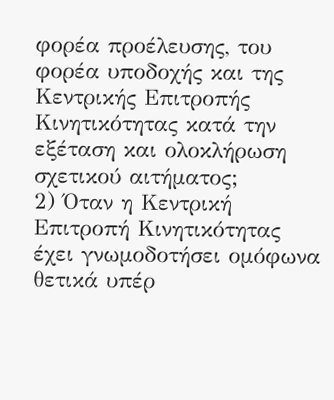φορέα προέλευσης, του φορέα υποδοχής και της Κεντρικής Επιτροπής Κινητικότητας κατά την εξέταση και ολοκλήρωση σχετικού αιτήματος;
2) Όταν η Κεντρική Επιτροπή Κινητικότητας έχει γνωμοδοτήσει ομόφωνα θετικά υπέρ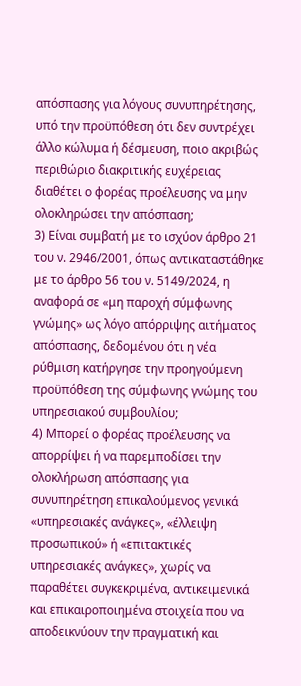απόσπασης για λόγους συνυπηρέτησης, υπό την προϋπόθεση ότι δεν συντρέχει άλλο κώλυμα ή δέσμευση, ποιο ακριβώς περιθώριο διακριτικής ευχέρειας διαθέτει ο φορέας προέλευσης να μην ολοκληρώσει την απόσπαση;
3) Είναι συμβατή με το ισχύον άρθρο 21 του ν. 2946/2001, όπως αντικαταστάθηκε με το άρθρο 56 του ν. 5149/2024, η αναφορά σε «μη παροχή σύμφωνης γνώμης» ως λόγο απόρριψης αιτήματος απόσπασης, δεδομένου ότι η νέα ρύθμιση κατήργησε την προηγούμενη προϋπόθεση της σύμφωνης γνώμης του υπηρεσιακού συμβουλίου;
4) Μπορεί ο φορέας προέλευσης να απορρίψει ή να παρεμποδίσει την ολοκλήρωση απόσπασης για συνυπηρέτηση επικαλούμενος γενικά «υπηρεσιακές ανάγκες», «έλλειψη προσωπικού» ή «επιτακτικές υπηρεσιακές ανάγκες», χωρίς να παραθέτει συγκεκριμένα, αντικειμενικά και επικαιροποιημένα στοιχεία που να αποδεικνύουν την πραγματική και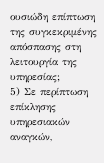ουσιώδη επίπτωση της συγκεκριμένης απόσπασης στη λειτουργία της υπηρεσίας;
5) Σε περίπτωση επίκλησης υπηρεσιακών αναγκών,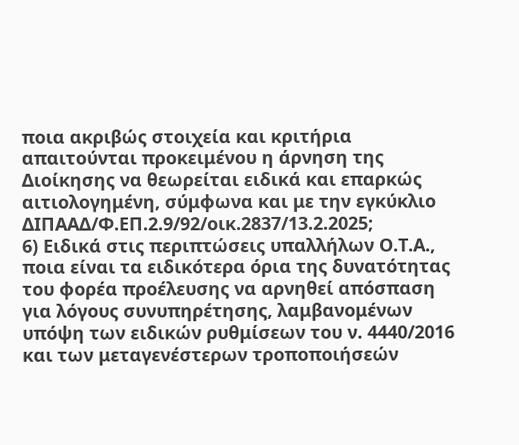ποια ακριβώς στοιχεία και κριτήρια απαιτούνται προκειμένου η άρνηση της Διοίκησης να θεωρείται ειδικά και επαρκώς αιτιολογημένη, σύμφωνα και με την εγκύκλιο ΔΙΠΑΑΔ/Φ.ΕΠ.2.9/92/οικ.2837/13.2.2025;
6) Ειδικά στις περιπτώσεις υπαλλήλων Ο.Τ.Α., ποια είναι τα ειδικότερα όρια της δυνατότητας του φορέα προέλευσης να αρνηθεί απόσπαση για λόγους συνυπηρέτησης, λαμβανομένων υπόψη των ειδικών ρυθμίσεων του ν. 4440/2016 και των μεταγενέστερων τροποποιήσεών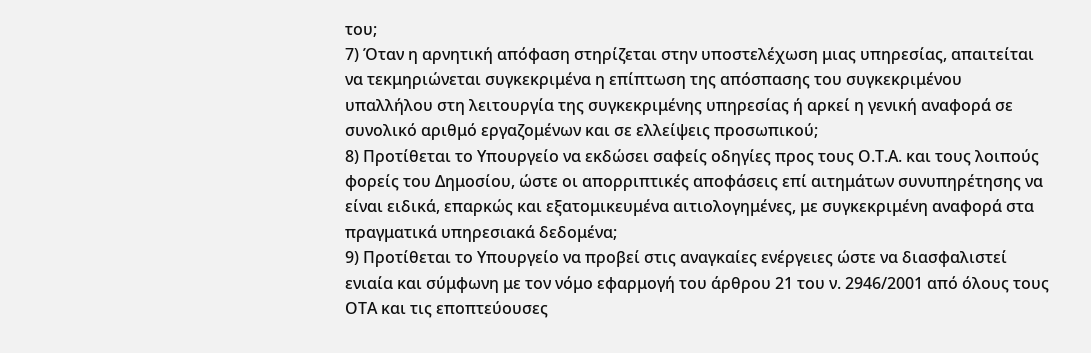του;
7) Όταν η αρνητική απόφαση στηρίζεται στην υποστελέχωση μιας υπηρεσίας, απαιτείται να τεκμηριώνεται συγκεκριμένα η επίπτωση της απόσπασης του συγκεκριμένου υπαλλήλου στη λειτουργία της συγκεκριμένης υπηρεσίας ή αρκεί η γενική αναφορά σε συνολικό αριθμό εργαζομένων και σε ελλείψεις προσωπικού;
8) Προτίθεται το Υπουργείο να εκδώσει σαφείς οδηγίες προς τους Ο.Τ.Α. και τους λοιπούς φορείς του Δημοσίου, ώστε οι απορριπτικές αποφάσεις επί αιτημάτων συνυπηρέτησης να είναι ειδικά, επαρκώς και εξατομικευμένα αιτιολογημένες, με συγκεκριμένη αναφορά στα πραγματικά υπηρεσιακά δεδομένα;
9) Προτίθεται το Υπουργείο να προβεί στις αναγκαίες ενέργειες ώστε να διασφαλιστεί ενιαία και σύμφωνη με τον νόμο εφαρμογή του άρθρου 21 του ν. 2946/2001 από όλους τους ΟΤΑ και τις εποπτεύουσες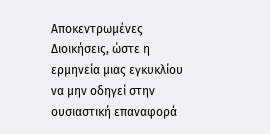Αποκεντρωμένες Διοικήσεις, ώστε η ερμηνεία μιας εγκυκλίου να μην οδηγεί στην ουσιαστική επαναφορά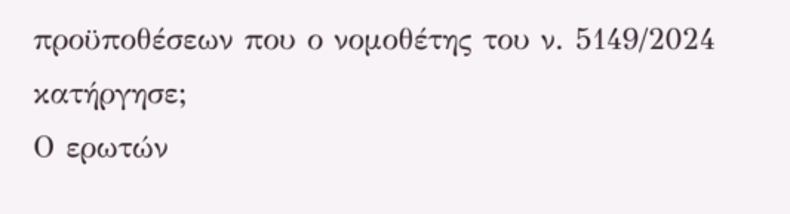προϋποθέσεων που ο νομοθέτης του ν. 5149/2024 κατήργησε;
Ο ερωτών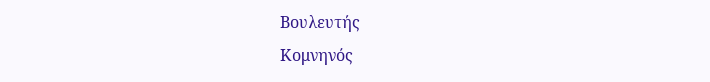Βουλευτής
Κομνηνός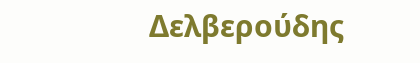Δελβερούδης